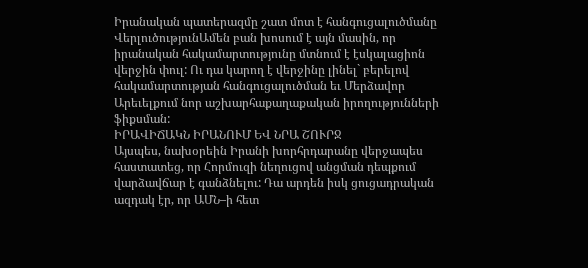Իրանական պատերազմը շատ մոտ է հանգուցալուծմանը
ՎերլուծությունԱմեն բան խոսում է այն մասին, որ իրանական հակամարտությունը մտնում է էսկալացիոն վերջին փուլ: Ու դա կարող է վերջինը լինել` բերելով հակամարտության հանգուցալուծման եւ Մերձավոր Արեւելքում նոր աշխարհաքաղաքական իրողությունների ֆիքսման:
ԻՐԱՎԻՃԱԿՆ ԻՐԱՆՈՒՄ ԵՎ ՆՐԱ ՇՈՒՐՋ
Այսպես, նախօրեին Իրանի խորհրդարանը վերջապես հաստատեց, որ Հորմուզի նեղուցով անցման դեպքում վարձավճար է գանձնելու: Դա արդեն իսկ ցուցադրական ազդակ էր, որ ԱՄՆ–ի հետ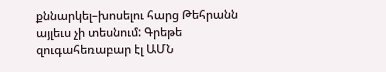քննարկել–խոսելու հարց Թեհրանն այլեւս չի տեսնում: Գրեթե զուգահեռաբար էլ ԱՄՆ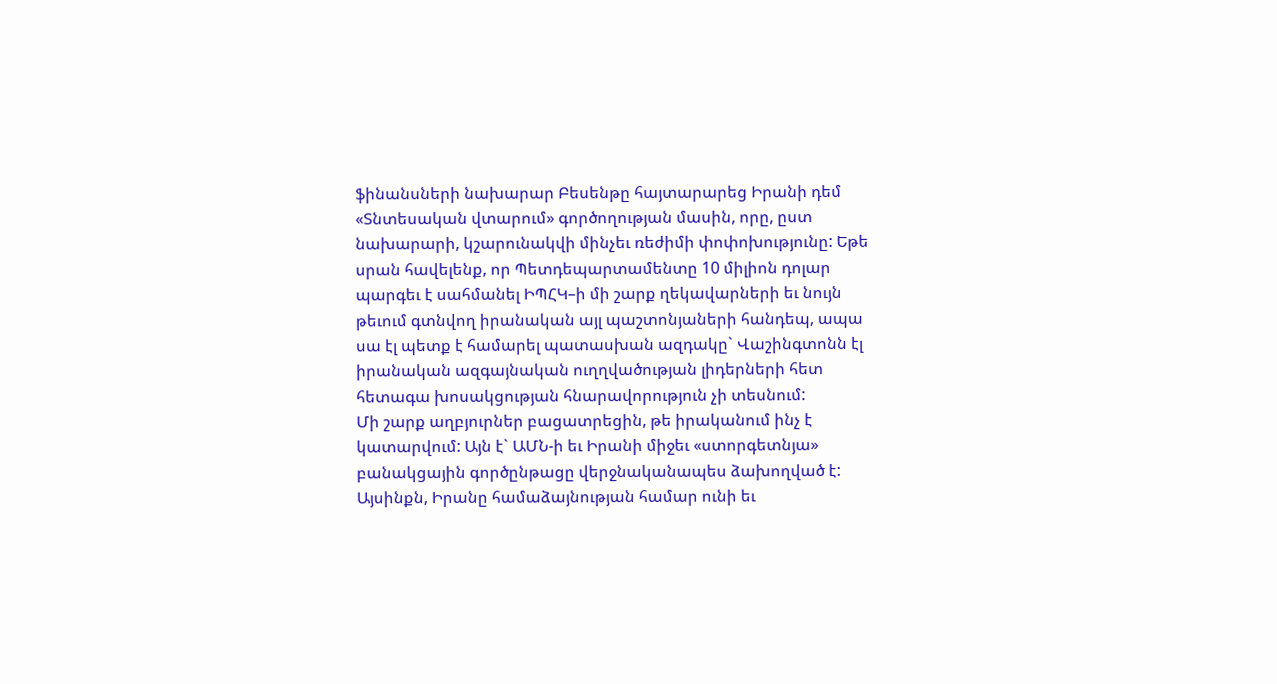ֆինանսների նախարար Բեսենթը հայտարարեց Իրանի դեմ «Տնտեսական վտարում» գործողության մասին, որը, ըստ նախարարի, կշարունակվի մինչեւ ռեժիմի փոփոխությունը: Եթե սրան հավելենք, որ Պետդեպարտամենտը 10 միլիոն դոլար պարգեւ է սահմանել ԻՊՀԿ–ի մի շարք ղեկավարների եւ նույն թեւում գտնվող իրանական այլ պաշտոնյաների հանդեպ, ապա սա էլ պետք է համարել պատասխան ազդակը` Վաշինգտոնն էլ իրանական ազգայնական ուղղվածության լիդերների հետ հետագա խոսակցության հնարավորություն չի տեսնում:
Մի շարք աղբյուրներ բացատրեցին, թե իրականում ինչ է կատարվում: Այն է` ԱՄՆ-ի եւ Իրանի միջեւ «ստորգետնյա» բանակցային գործընթացը վերջնականապես ձախողված է: Այսինքն, Իրանը համաձայնության համար ունի եւ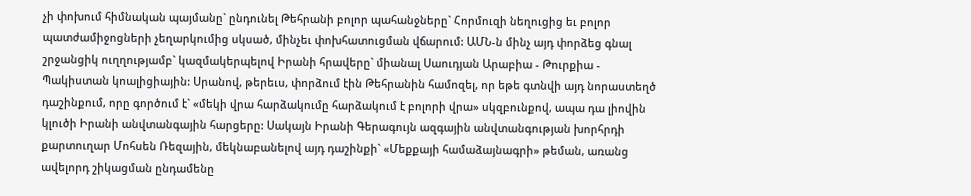չի փոխում հիմնական պայմանը` ընդունել Թեհրանի բոլոր պահանջները` Հորմուզի նեղուցից եւ բոլոր պատժամիջոցների չեղարկումից սկսած, մինչեւ փոխհատուցման վճարում: ԱՄՆ-ն մինչ այդ փորձեց գնալ շրջանցիկ ուղղությամբ` կազմակերպելով Իրանի հրավերը` միանալ Սաուդյան Արաբիա - Թուրքիա - Պակիստան կոալիցիային: Սրանով, թերեւս, փորձում էին Թեհրանին համոզել, որ եթե գտնվի այդ նորաստեղծ դաշինքում, որը գործում է` «մեկի վրա հարձակումը հարձակում է բոլորի վրա» սկզբունքով, ապա դա լիովին կլուծի Իրանի անվտանգային հարցերը: Սակայն Իրանի Գերագույն ազգային անվտանգության խորհրդի քարտուղար Մոհսեն Ռեզային, մեկնաբանելով այդ դաշինքի` «Մեքքայի համաձայնագրի» թեման, առանց ավելորդ շիկացման ընդամենը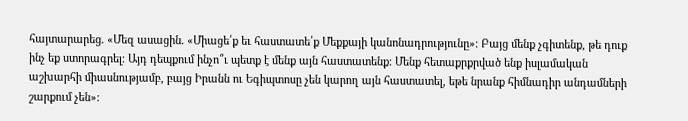հայտարարեց. «Մեզ ասացին. «Միացե՛ք եւ հաստատե՛ք Մեքքայի կանոնադրությունը»։ Բայց մենք չգիտենք, թե դուք ինչ եք ստորագրել։ Այդ դեպքում ինչո՞ւ պետք է մենք այն հաստատենք։ Մենք հետաքրքրված ենք իսլամական աշխարհի միասնությամբ, բայց Իրանն ու Եգիպտոսը չեն կարող այն հաստատել, եթե նրանք հիմնադիր անդամների շարքում չեն»: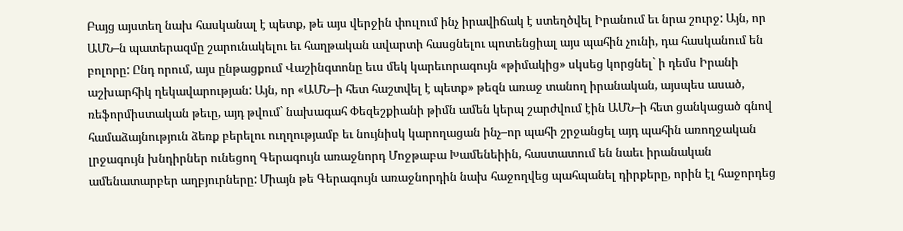Բայց այստեղ նախ հասկանալ է պետք, թե այս վերջին փուլում ինչ իրավիճակ է ստեղծվել Իրանում եւ նրա շուրջ: Այն, որ ԱՄՆ–ն պատերազմը շարունակելու եւ հաղթական ավարտի հասցնելու պոտենցիալ այս պահին չունի, դա հասկանում են բոլորը: Ընդ որում, այս ընթացքում Վաշինգտոնը եւս մեկ կարեւորագույն «թիմակից» սկսեց կորցնել` ի դեմս Իրանի աշխարհիկ ղեկավարության: Այն, որ «ԱՄՆ–ի հետ հաշտվել է պետք» թեզն առաջ տանող իրանական, այսպես ասած, ռեֆորմիստական թեւը, այդ թվում` նախագահ Փեզեշքիանի թիմն ամեն կերպ շարժվում էին ԱՄՆ–ի հետ ցանկացած գնով համաձայնություն ձեռք բերելու ուղղությամբ եւ նույնիսկ կարողացան ինչ–որ պահի շրջանցել այդ պահին առողջական լրջագույն խնդիրներ ունեցող Գերագույն առաջնորդ Մոջթաբա Խամենեիին, հաստատում են նաեւ իրանական ամենատարբեր աղբյուրները: Միայն թե Գերագույն առաջնորդին նախ հաջողվեց պահպանել դիրքերը, որին էլ հաջորդեց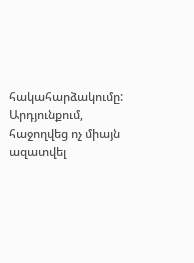հակահարձակումը: Արդյունքում, հաջողվեց ոչ միայն ազատվել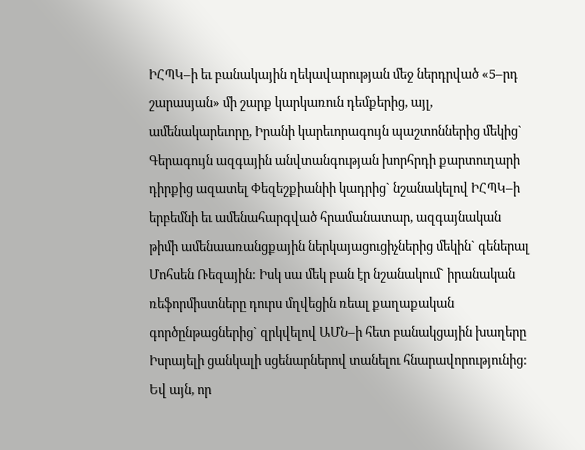ԻՀՊԿ–ի եւ բանակային ղեկավարության մեջ ներդրված «5–րդ շարասյան» մի շարք կարկառուն դեմքերից, այլ, ամենակարեւորը, Իրանի կարեւորագույն պաշտոններից մեկից` Գերագույն ազգային անվտանգության խորհրդի քարտուղարի դիրքից ազատել Փեզեշքիանիի կադրից` նշանակելով ԻՀՊԿ–ի երբեմնի եւ ամենահարգված հրամանատար, ազգայնական թիմի ամենաառանցքային ներկայացուցիչներից մեկին` գեներալ Մոհսեն Ռեզային: Իսկ սա մեկ բան էր նշանակում` իրանական ռեֆորմիստները դուրս մղվեցին ռեալ քաղաքական գործընթացներից` զրկվելով ԱՄՆ–ի հետ բանակցային խաղերը Իսրայելի ցանկալի սցենարներով տանելու հնարավորությունից: Եվ այն, որ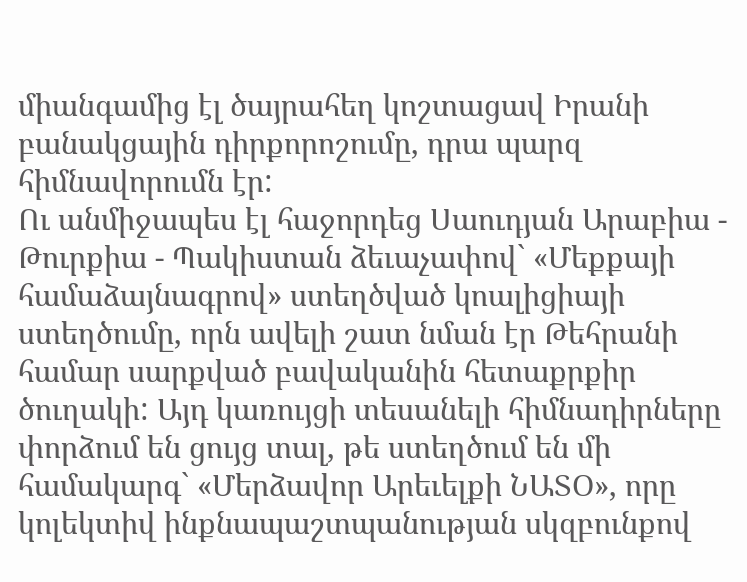միանգամից էլ ծայրահեղ կոշտացավ Իրանի բանակցային դիրքորոշումը, դրա պարզ հիմնավորումն էր:
Ու անմիջապես էլ հաջորդեց Սաուդյան Արաբիա - Թուրքիա - Պակիստան ձեւաչափով` «Մեքքայի համաձայնագրով» ստեղծված կոալիցիայի ստեղծումը, որն ավելի շատ նման էր Թեհրանի համար սարքված բավականին հետաքրքիր ծուղակի: Այդ կառույցի տեսանելի հիմնադիրները փորձում են ցույց տալ, թե ստեղծում են մի համակարգ` «Մերձավոր Արեւելքի ՆԱՏՕ», որը կոլեկտիվ ինքնապաշտպանության սկզբունքով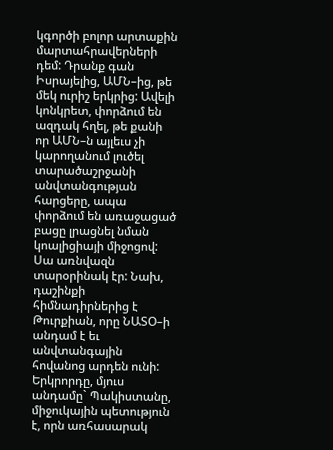կգործի բոլոր արտաքին մարտահրավերների դեմ: Դրանք գան Իսրայելից, ԱՄՆ–ից, թե մեկ ուրիշ երկրից: Ավելի կոնկրետ, փորձում են ազդակ հղել, թե քանի որ ԱՄՆ–ն այլեւս չի կարողանում լուծել տարածաշրջանի անվտանգության հարցերը, ապա փորձում են առաջացած բացը լրացնել նման կոալիցիայի միջոցով: Սա առնվազն տարօրինակ էր: Նախ, դաշինքի հիմնադիրներից է Թուրքիան, որը ՆԱՏՕ–ի անդամ է եւ անվտանգային հովանոց արդեն ունի: Երկրորդը, մյուս անդամը` Պակիստանը, միջուկային պետություն է, որն առհասարակ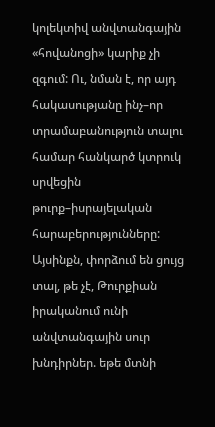կոլեկտիվ անվտանգային «հովանոցի» կարիք չի զգում: Ու, նման է, որ այդ հակասությանը ինչ–որ տրամաբանություն տալու համար հանկարծ կտրուկ սրվեցին թուրք–իսրայելական հարաբերությունները: Այսինքն, փորձում են ցույց տալ, թե չէ, Թուրքիան իրականում ունի անվտանգային սուր խնդիրներ. եթե մտնի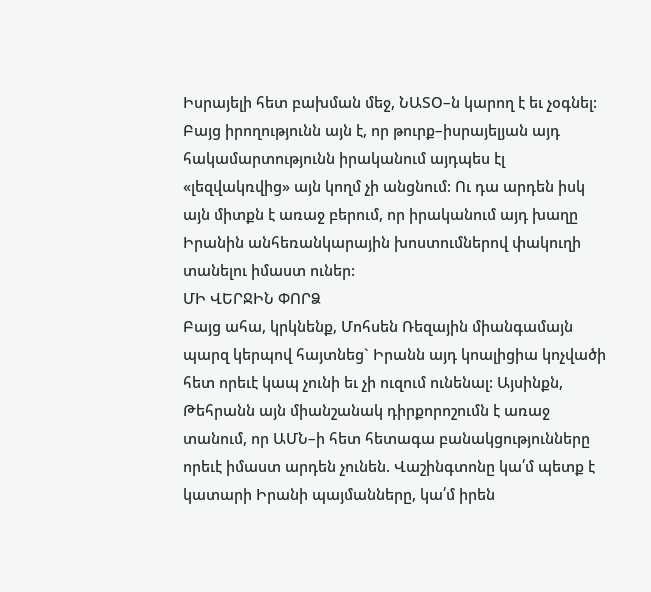Իսրայելի հետ բախման մեջ, ՆԱՏՕ–ն կարող է եւ չօգնել: Բայց իրողությունն այն է, որ թուրք–իսրայելյան այդ հակամարտությունն իրականում այդպես էլ «լեզվակռվից» այն կողմ չի անցնում: Ու դա արդեն իսկ այն միտքն է առաջ բերում, որ իրականում այդ խաղը Իրանին անհեռանկարային խոստումներով փակուղի տանելու իմաստ ուներ:
ՄԻ ՎԵՐՋԻՆ ՓՈՐՁ
Բայց ահա, կրկնենք, Մոհսեն Ռեզային միանգամայն պարզ կերպով հայտնեց` Իրանն այդ կոալիցիա կոչվածի հետ որեւէ կապ չունի եւ չի ուզում ունենալ: Այսինքն, Թեհրանն այն միանշանակ դիրքորոշումն է առաջ տանում, որ ԱՄՆ–ի հետ հետագա բանակցությունները որեւէ իմաստ արդեն չունեն. Վաշինգտոնը կա՛մ պետք է կատարի Իրանի պայմանները, կա՛մ իրեն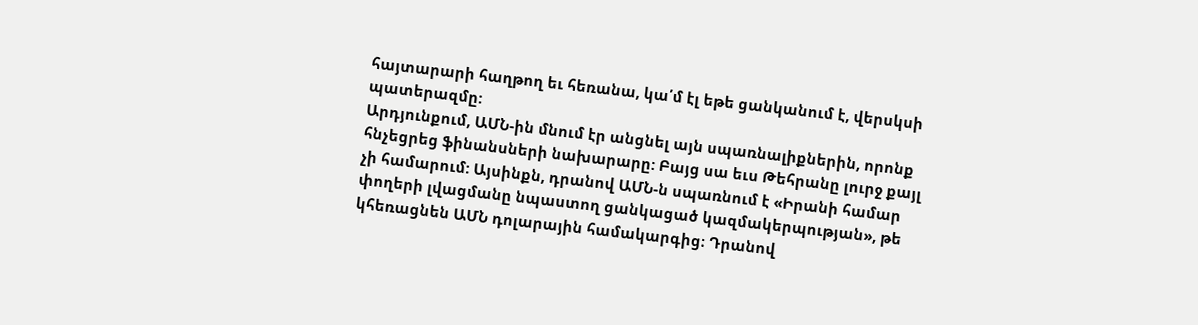հայտարարի հաղթող եւ հեռանա, կա՛մ էլ եթե ցանկանում է, վերսկսի պատերազմը:
Արդյունքում, ԱՄՆ-ին մնում էր անցնել այն սպառնալիքներին, որոնք հնչեցրեց ֆինանսների նախարարը: Բայց սա եւս Թեհրանը լուրջ քայլ չի համարում: Այսինքն, դրանով ԱՄՆ-ն սպառնում է «Իրանի համար փողերի լվացմանը նպաստող ցանկացած կազմակերպության», թե կհեռացնեն ԱՄՆ դոլարային համակարգից։ Դրանով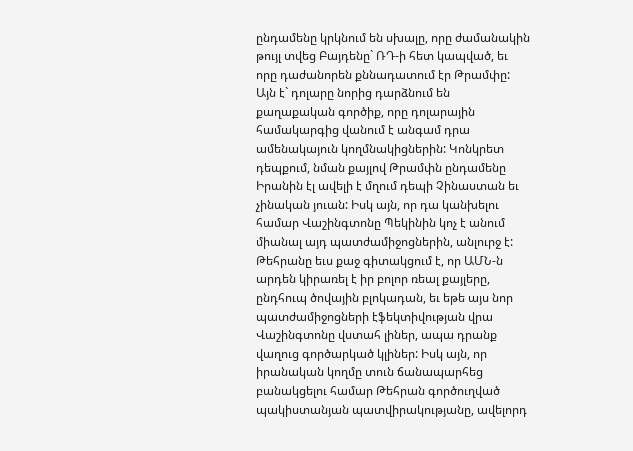ընդամենը կրկնում են սխալը, որը ժամանակին թույլ տվեց Բայդենը` ՌԴ-ի հետ կապված, եւ որը դաժանորեն քննադատում էր Թրամփը: Այն է` դոլարը նորից դարձնում են քաղաքական գործիք, որը դոլարային համակարգից վանում է անգամ դրա ամենակայուն կողմնակիցներին: Կոնկրետ դեպքում, նման քայլով Թրամփն ընդամենը Իրանին էլ ավելի է մղում դեպի Չինաստան եւ չինական յուան: Իսկ այն, որ դա կանխելու համար Վաշինգտոնը Պեկինին կոչ է անում միանալ այդ պատժամիջոցներին, անլուրջ է:
Թեհրանը եւս քաջ գիտակցում է, որ ԱՄՆ-ն արդեն կիրառել է իր բոլոր ռեալ քայլերը, ընդհուպ ծովային բլոկադան, եւ եթե այս նոր պատժամիջոցների էֆեկտիվության վրա Վաշինգտոնը վստահ լիներ, ապա դրանք վաղուց գործարկած կլիներ: Իսկ այն, որ իրանական կողմը տուն ճանապարհեց բանակցելու համար Թեհրան գործուղված պակիստանյան պատվիրակությանը, ավելորդ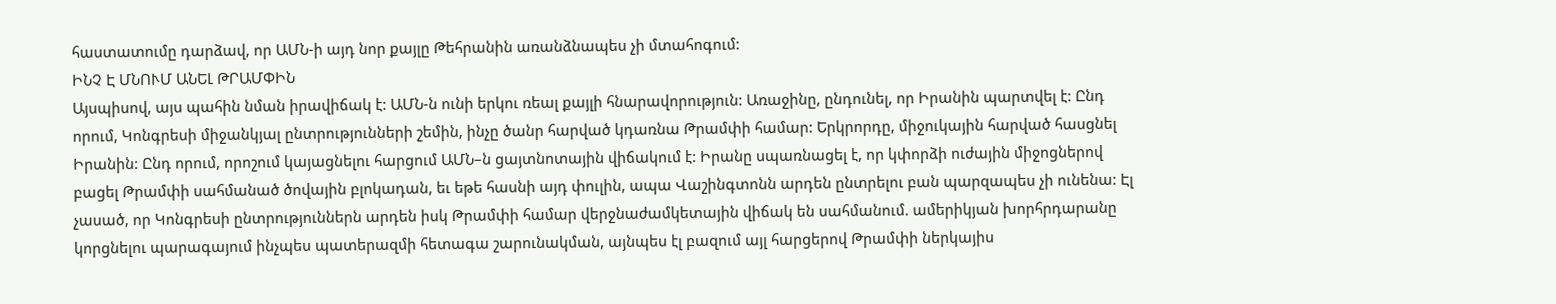հաստատումը դարձավ, որ ԱՄՆ-ի այդ նոր քայլը Թեհրանին առանձնապես չի մտահոգում:
ԻՆՉ Է ՄՆՈՒՄ ԱՆԵԼ ԹՐԱՄՓԻՆ
Այսպիսով, այս պահին նման իրավիճակ է: ԱՄՆ-ն ունի երկու ռեալ քայլի հնարավորություն: Առաջինը, ընդունել, որ Իրանին պարտվել է: Ընդ որում, Կոնգրեսի միջանկյալ ընտրությունների շեմին, ինչը ծանր հարված կդառնա Թրամփի համար: Երկրորդը, միջուկային հարված հասցնել Իրանին: Ընդ որում, որոշում կայացնելու հարցում ԱՄՆ–ն ցայտնոտային վիճակում է: Իրանը սպառնացել է, որ կփորձի ուժային միջոցներով բացել Թրամփի սահմանած ծովային բլոկադան, եւ եթե հասնի այդ փուլին, ապա Վաշինգտոնն արդեն ընտրելու բան պարզապես չի ունենա: Էլ չասած, որ Կոնգրեսի ընտրություններն արդեն իսկ Թրամփի համար վերջնաժամկետային վիճակ են սահմանում. ամերիկյան խորհրդարանը կորցնելու պարագայում ինչպես պատերազմի հետագա շարունակման, այնպես էլ բազում այլ հարցերով Թրամփի ներկայիս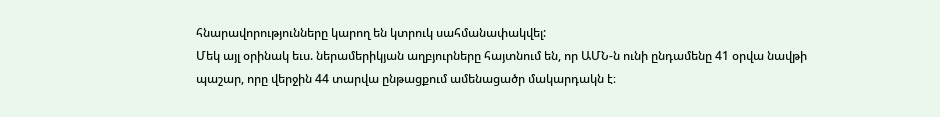հնարավորությունները կարող են կտրուկ սահմանափակվել:
Մեկ այլ օրինակ եւս. ներամերիկյան աղբյուրները հայտնում են, որ ԱՄՆ-ն ունի ընդամենը 41 օրվա նավթի պաշար, որը վերջին 44 տարվա ընթացքում ամենացածր մակարդակն է։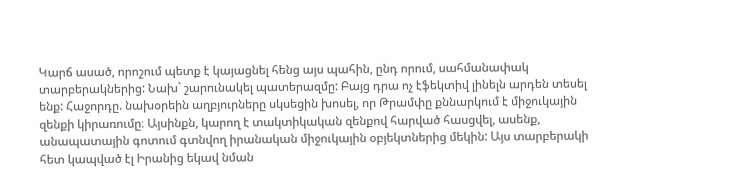Կարճ ասած, որոշում պետք է կայացնել հենց այս պահին, ընդ որում, սահմանափակ տարբերակներից: Նախ` շարունակել պատերազմը: Բայց դրա ոչ էֆեկտիվ լինելն արդեն տեսել ենք: Հաջորդը. նախօրեին աղբյուրները սկսեցին խոսել, որ Թրամփը քննարկում է միջուկային զենքի կիրառումը։ Այսինքն, կարող է տակտիկական զենքով հարված հասցվել, ասենք, անապատային գոտում գտնվող իրանական միջուկային օբյեկտներից մեկին: Այս տարբերակի հետ կապված էլ Իրանից եկավ նման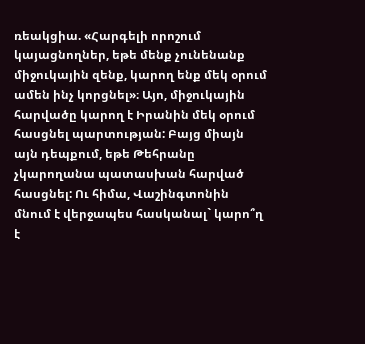ռեակցիա. «Հարգելի որոշում կայացնողներ, եթե մենք չունենանք միջուկային զենք, կարող ենք մեկ օրում ամեն ինչ կորցնել»։ Այո, միջուկային հարվածը կարող է Իրանին մեկ օրում հասցնել պարտության: Բայց միայն այն դեպքում, եթե Թեհրանը չկարողանա պատասխան հարված հասցնել: Ու հիմա, Վաշինգտոնին մնում է վերջապես հասկանալ` կարո՞ղ է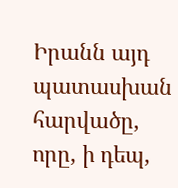Իրանն այդ պատասխան հարվածը, որը, ի դեպ,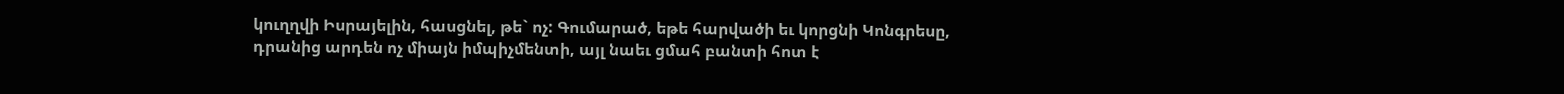կուղղվի Իսրայելին, հասցնել, թե` ոչ: Գումարած, եթե հարվածի եւ կորցնի Կոնգրեսը, դրանից արդեն ոչ միայն իմպիչմենտի, այլ նաեւ ցմահ բանտի հոտ է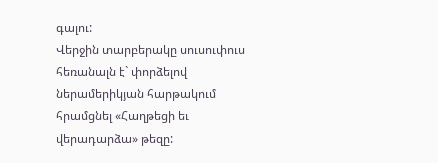գալու:
Վերջին տարբերակը սուսուփուս հեռանալն է` փորձելով ներամերիկյան հարթակում հրամցնել «Հաղթեցի եւ վերադարձա» թեզը: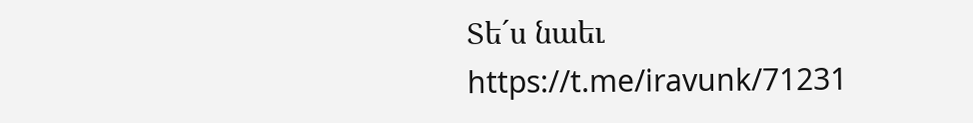Տե´ս նաեւ https://t.me/iravunk/71231